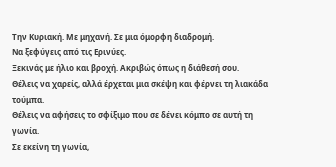Την Κυριακή. Με μηχανή. Σε μια όμορφη διαδρομή.
Να ξεφύγεις από τις Ερινύες.
Ξεκινάς με ήλιο και βροχή. Ακριβώς όπως η διάθεσή σου.
Θέλεις να χαρείς, αλλά έρχεται μια σκέψη και φέρνει τη λιακάδα τούμπα.
Θέλεις να αφήσεις το σφίξιμο που σε δένει κόμπο σε αυτή τη γωνία.
Σε εκείνη τη γωνία,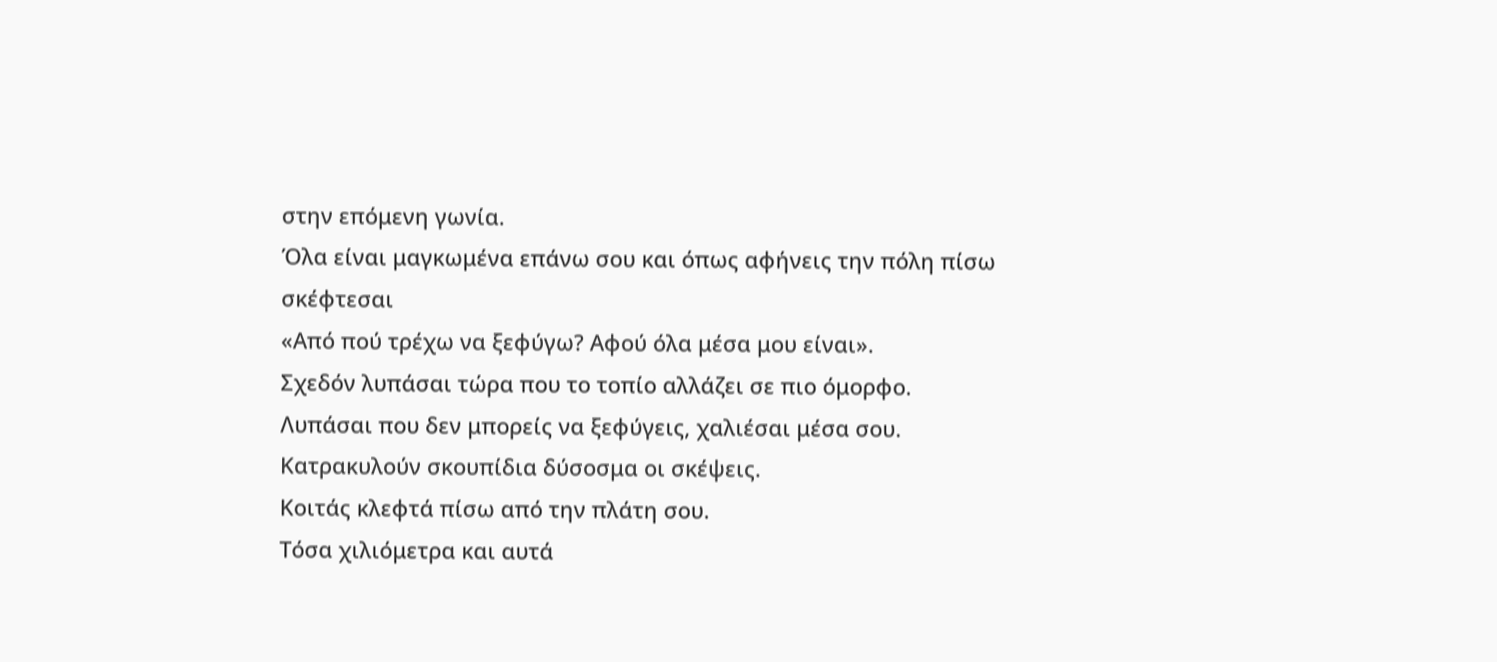στην επόμενη γωνία.
Όλα είναι μαγκωμένα επάνω σου και όπως αφήνεις την πόλη πίσω σκέφτεσαι
«Από πού τρέχω να ξεφύγω? Αφού όλα μέσα μου είναι».
Σχεδόν λυπάσαι τώρα που το τοπίο αλλάζει σε πιο όμορφο.
Λυπάσαι που δεν μπορείς να ξεφύγεις, χαλιέσαι μέσα σου.
Κατρακυλούν σκουπίδια δύσοσμα οι σκέψεις.
Κοιτάς κλεφτά πίσω από την πλάτη σου.
Τόσα χιλιόμετρα και αυτά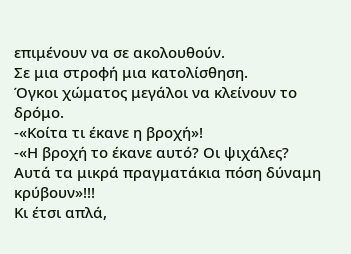επιμένουν να σε ακολουθούν.
Σε μια στροφή μια κατολίσθηση.
Όγκοι χώματος μεγάλοι να κλείνουν το δρόμο.
-«Κοίτα τι έκανε η βροχή»!
-«Η βροχή το έκανε αυτό? Οι ψιχάλες?
Αυτά τα μικρά πραγματάκια πόση δύναμη κρύβουν»!!!
Κι έτσι απλά,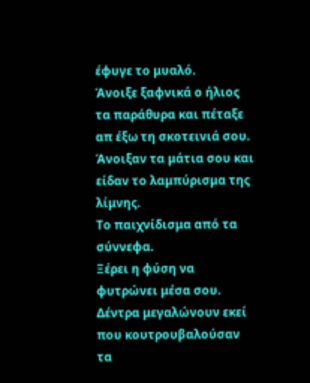έφυγε το μυαλό.
Άνοιξε ξαφνικά ο ήλιος τα παράθυρα και πέταξε απ έξω τη σκοτεινιά σου.
Άνοιξαν τα μάτια σου και είδαν το λαμπύρισμα της λίμνης.
Το παιχνίδισμα από τα σύννεφα.
Ξέρει η φύση να φυτρώνει μέσα σου.
Δέντρα μεγαλώνουν εκεί που κουτρουβαλούσαν τα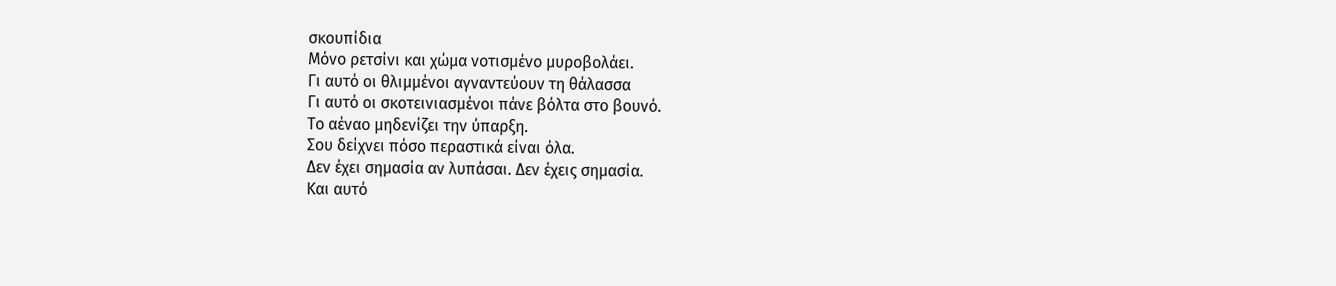σκουπίδια
Μόνο ρετσίνι και χώμα νοτισμένο μυροβολάει.
Γι αυτό οι θλιμμένοι αγναντεύουν τη θάλασσα
Γι αυτό οι σκοτεινιασμένοι πάνε βόλτα στο βουνό.
Το αέναο μηδενίζει την ύπαρξη.
Σου δείχνει πόσο περαστικά είναι όλα.
Δεν έχει σημασία αν λυπάσαι. Δεν έχεις σημασία.
Και αυτό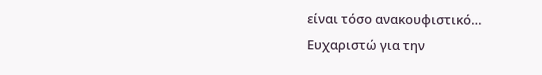είναι τόσο ανακουφιστικό…
Ευχαριστώ για την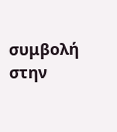συμβολή στην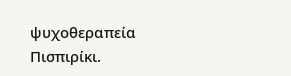ψυχοθεραπεία Πισπιρίκι.